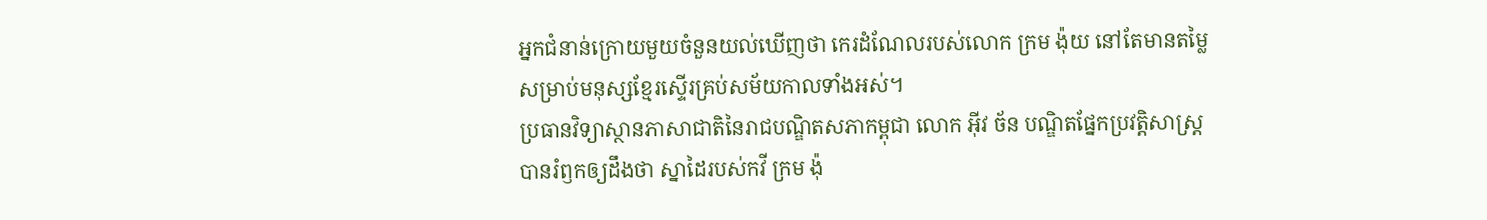អ្នកជំនាន់ក្រោយមួយចំនួនយល់ឃើញថា កេរដំណែលរបស់លោក ក្រម ង៉ុយ នៅតែមានតម្លៃសម្រាប់មនុស្សខ្មែរស្ទើរគ្រប់សម័យកាលទាំងអស់។
ប្រធានវិទ្យាស្ថានភាសាជាតិនៃរាជបណ្ឌិតសភាកម្ពុជា លោក អ៊ីវ ច័ន បណ្ឌិតផ្នែកប្រវត្តិសាស្រ្តបានរំឭកឲ្យដឹងថា ស្នាដៃរបស់កវី ក្រម ង៉ុ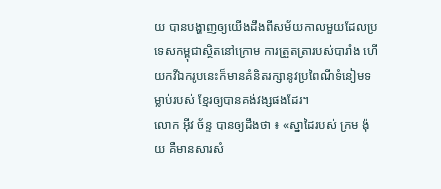យ បានបង្ហាញឲ្យយើងដឹងពីសម័យកាលមួយដែលប្រទេសកម្ពុជាស្ថិតនៅក្រោម ការត្រួតត្រារបស់បារាំង ហើយកវីឯករូបនេះក៏មានគំនិតរក្សានូវប្រពៃណីទំនៀមទម្លាប់របស់ ខ្មែរឲ្យបានគង់វង្សផងដែរ។
លោក អ៊ីវ ច័ន្ទ បានឲ្យដឹងថា ៖ «ស្នាដៃរបស់ ក្រម ង៉ុយ គឺមានសារសំ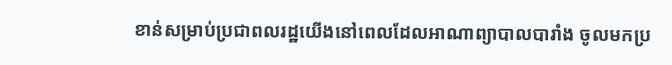ខាន់សម្រាប់ប្រជាពលរដ្ឋយើងនៅពេលដែលអាណាព្យាបាលបារាំង ចូលមកប្រ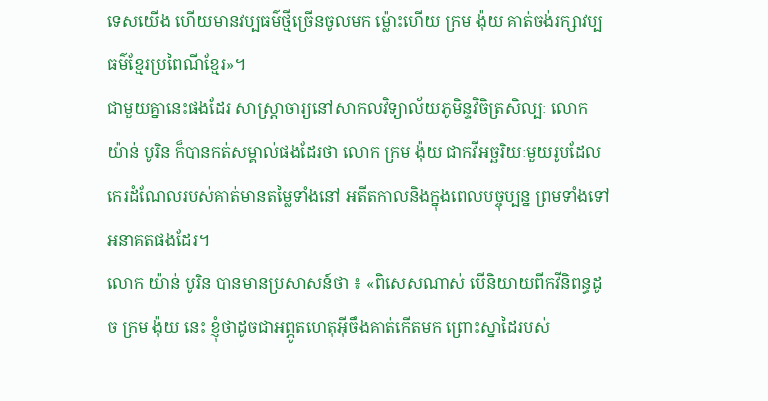ទេសយើង ហើយមានវប្បធម៌ថ្មីច្រើនចូលមក ម្ល៉ោះហើយ ក្រម ង៉ុយ គាត់ចង់រក្សាវប្បធម៌ខ្មែរប្រពៃណីខ្មែរ»។
ជាមួយគ្នានេះផងដែរ សាស្រ្តាចារ្យនៅសាកលវិទ្យាល័យភូមិន្ទវិចិត្រសិល្បៈ លោក យ៉ាន់ បូរិន ក៏បានកត់សម្គាល់ផងដែរថា លោក ក្រម ង៉ុយ ជាកវីអច្ឆរិយៈមួយរូបដែលកេរដំណែលរបស់គាត់មានតម្លៃទាំងនៅ អតីតកាលនិងក្នុងពេលបច្ចុប្បន្ន ព្រមទាំងទៅអនាគតផងដែរ។
លោក យ៉ាន់ បូរិន បានមានប្រសាសន៍ថា ៖ «ពិសេសណាស់ បើនិយាយពីកវីនិពន្ធដូច ក្រម ង៉ុយ នេះ ខ្ញុំថាដូចជាអព្ភូតហេតុអ៊ីចឹងគាត់កើតមក ព្រោះស្នាដៃរបស់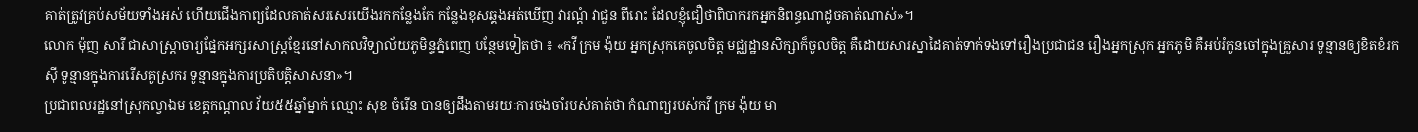គាត់ត្រូវគ្រប់សម័យទាំងអស់ ហើយជើងកាព្យដែលគាត់សរសេរយើងរកកន្លែងកែ កន្លែងខុសឆ្គងអត់ឃើញ វារណ្ដំ វាជួន ពីរោះ ដែលខ្ញុំជឿថាពិបាករកអ្នកនិពន្ធណាដូចគាត់ណាស់»។
លោក ម៉ុញ សារី ជាសាស្រ្តាចារ្យផ្នែកអក្សរសាស្រ្តខ្មែរនៅសាកលវិទ្យាល័យភូមិន្ទភ្នំពេញ បន្ថែមទៀតថា ៖ «កវី ក្រម ង៉ុយ អ្នកស្រុកគេចូលចិត្ត មជ្ឈដ្ឋានសិក្សាក៏ចូលចិត្ត គឺដោយសារស្នាដៃគាត់ទាក់ទងទៅរឿងប្រជាជន រឿងអ្នកស្រុក អ្នកភូមិ គឺអប់រំកូនចៅក្នុងគ្រួសារ ទូន្មានឲ្យខិតខំរកស៊ី ទូន្មានក្នុងការរើសគូស្រករ ទូន្មានក្នុងការប្រតិបត្តិសាសនា»។
ប្រជាពលរដ្ឋនៅស្រុកល្វាឯម ខេត្តកណ្តាល វ័យ៥៥ឆ្នាំម្នាក់ ឈ្មោះ សុខ ចំរើន បានឲ្យដឹងតាមរយៈការចងចាំរបស់គាត់ថា កំណាព្យរបស់កវី ក្រម ង៉ុយ មា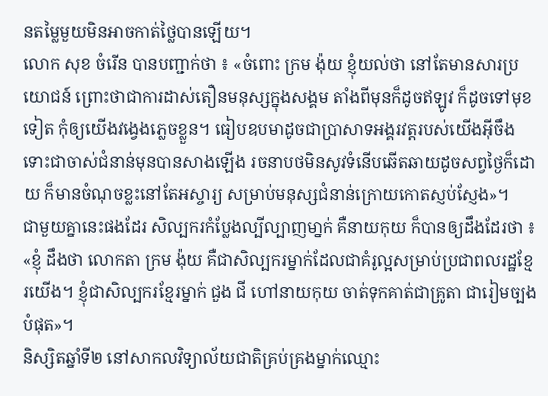នតម្លៃមួយមិនអាចកាត់ថ្លៃបានឡើយ។
លោក សុខ ចំរើន បានបញ្ជាក់ថា ៖ «ចំពោះ ក្រម ង៉ុយ ខ្ញុំយល់ថា នៅតែមានសារប្រយោជន៍ ព្រោះថាជាការដាស់តឿនមនុស្សក្នុងសង្គម តាំងពីមុនក៏ដូចឥឡូវ ក៏ដូចទៅមុខទៀត កុំឲ្យយើងវង្វេងភ្លេចខ្លួន។ ធៀបឧបមាដូចជាប្រាសាទអង្គរវត្តរបស់យើងអ៊ីចឹង ទោះជាចាស់ជំនាន់មុនបានសាងឡើង រចនាបថមិនសូវទំនើបឆើតឆាយដូចសព្វថ្ងៃក៏ដោយ ក៏មានចំណុចខ្លះនៅតែអស្ចារ្យ សម្រាប់មនុស្សជំនាន់ក្រោយកោតស្ញប់ស្ញែង»។
ជាមួយគ្នានេះផងដែរ សិល្បករកំប្លែងល្បីល្បាញមា្នក់ គឺនាយកុយ ក៏បានឲ្យដឹងដែរថា ៖ «ខ្ញុំ ដឹងថា លោកតា ក្រម ង៉ុយ គឺជាសិល្បករម្នាក់ដែលជាគំរូល្អសម្រាប់ប្រជាពលរដ្ឋខ្មែរយើង។ ខ្ញុំជាសិល្បករខ្មែរម្នាក់ ជួង ជី ហៅនាយកុយ ចាត់ទុកគាត់ជាគ្រូតា ជារៀមច្បងបំផុត»។
និស្សិតឆ្នាំទី២ នៅសាកលវិទ្យាល័យជាតិគ្រប់គ្រងម្នាក់ឈ្មោះ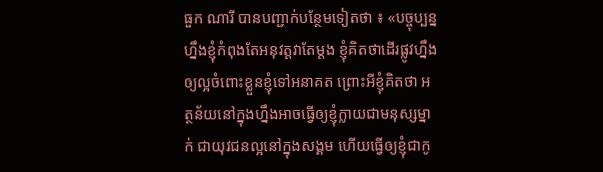ធួក ណារី បានបញ្ជាក់បន្ថែមទៀតថា ៖ «បច្ចុប្បន្ន ហ្នឹងខ្ញុំកំពុងតែអនុវត្តវាតែម្ដង ខ្ញុំគិតថាដើរផ្លូវហ្នឹងឲ្យល្អចំពោះខ្លួនខ្ញុំទៅអនាគត ព្រោះអីខ្ញុំគិតថា អត្ថន័យនៅក្នុងហ្នឹងអាចធ្វើឲ្យខ្ញុំក្លាយជាមនុស្សម្នាក់ ជាយុវជនល្អនៅក្នុងសង្គម ហើយធ្វើឲ្យខ្ញុំជាកូ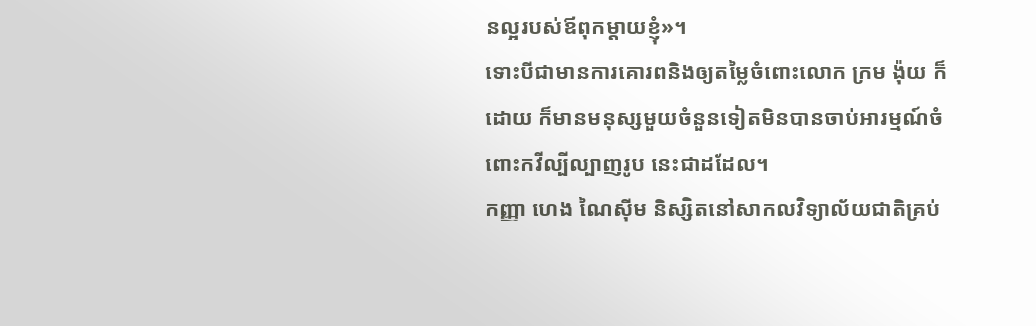នល្អរបស់ឪពុកម្ដាយខ្ញុំ»។
ទោះបីជាមានការគោរពនិងឲ្យតម្លៃចំពោះលោក ក្រម ង៉ុយ ក៏ដោយ ក៏មានមនុស្សមួយចំនួនទៀតមិនបានចាប់អារម្មណ៍ចំពោះកវីល្បីល្បាញរូប នេះជាដដែល។
កញ្ញា ហេង ណៃស៊ីម និស្សិតនៅសាកលវិទ្យាល័យជាតិគ្រប់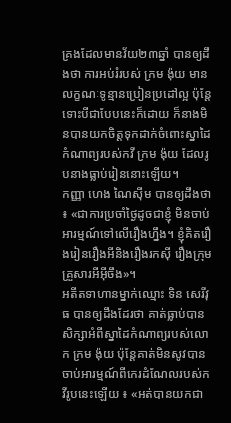គ្រងដែលមានវ័យ២៣ឆ្នាំ បានឲ្យដឹងថា ការអប់រំរបស់ ក្រម ង៉ុយ មានលក្ខណៈទូន្មានប្រៀនប្រដៅល្អ ប៉ុន្តែទោះបីជាបែបនេះក៏ដោយ ក៏នាងមិនបានយកចិត្តទុកដាក់ចំពោះស្នាដៃកំណាព្យរបស់កវី ក្រម ង៉ុយ ដែលរូបនាងធ្លាប់រៀននោះឡើយ។
កញ្ញា ហេង ណៃស៊ីម បានឲ្យដឹងថា ៖ «ជាការប្រចាំថ្ងៃដូចជាខ្ញុំ មិនចាប់អារម្មណ៍ទៅលើរឿងហ្នឹង។ ខ្ញុំគិតរឿងរៀនរឿងអីនិងរឿងរកស៊ី រឿងក្រុមគ្រួសារអីអ៊ីចឹង»។
អតីតទាហានម្នាក់ឈ្មោះ ទិន សេរីវុធ បានឲ្យដឹងដែរថា គាត់ធ្លាប់បានសិក្សាអំពីស្នាដៃកំណាព្យរបស់លោក ក្រម ង៉ុយ ប៉ុន្តែគាត់មិនសូវបានចាប់អារម្មណ៍ពីកេរដំណែលរបស់កវីរូបនេះឡើយ ៖ «អត់បានយកជា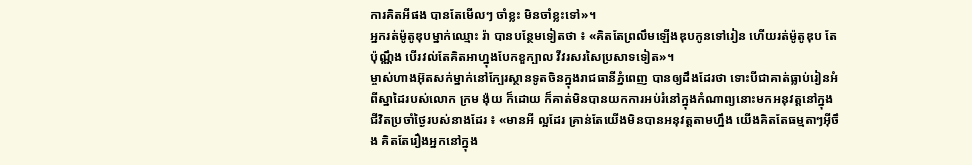ការគិតអីផង បានតែមើលៗ ចាំខ្លះ មិនចាំខ្លះទៅ»។
អ្នករត់ម៉ូតូឌុបម្នាក់ឈ្មោះ រ៉ា បានបន្ថែមទៀតថា ៖ «គិតតែព្រលឹមឡើងឌុបកូនទៅរៀន ហើយរត់ម៉ូតូឌុប តែប៉ុណ្ណឹង បើរវល់តែគិតអាហ្នុងបែកខួក្បាល វីវរសរសៃប្រសាទទៀត»។
ម្ចាស់ហាងអ៊ុតសក់ម្នាក់នៅក្បែរស្ថានទូតចិនក្នុងរាជធានីភ្នំពេញ បានឲ្យដឹងដែរថា ទោះបីជាគាត់ធ្លាប់រៀនអំពីស្នាដៃរបស់លោក ក្រម ង៉ុយ ក៏ដោយ ក៏គាត់មិនបានយកការអប់រំនៅក្នុងកំណាព្យនោះមកអនុវត្តនៅក្នុង ជីវិតប្រចាំថ្ងៃរបស់នាងដែរ ៖ «មានអី ល្អដែរ គ្រាន់តែយើងមិនបានអនុវត្តតាមហ្នឹង យើងគិតតែធម្មតាៗអ៊ីចឹង គិតតែរឿងអ្នកនៅក្នុង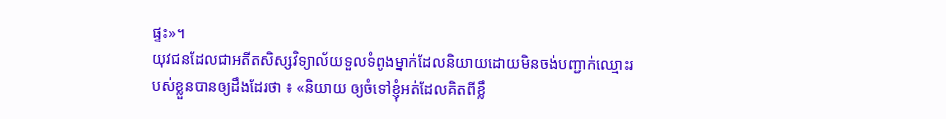ផ្ទះ»។
យុវជនដែលជាអតីតសិស្សវិទ្យាល័យទួលទំពូងម្នាក់ដែលនិយាយដោយមិនចង់បញ្ជាក់ឈ្មោះរបស់ខ្លួនបានឲ្យដឹងដែរថា ៖ «និយាយ ឲ្យចំទៅខ្ញុំអត់ដែលគិតពីខ្លឹ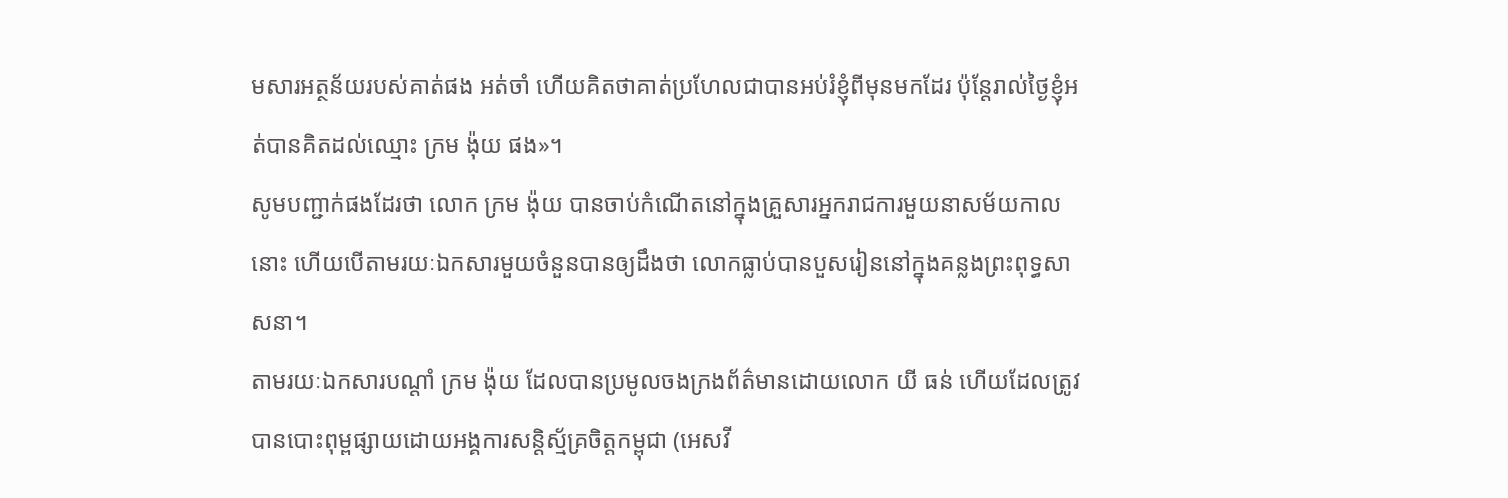មសារអត្ថន័យរបស់គាត់ផង អត់ចាំ ហើយគិតថាគាត់ប្រហែលជាបានអប់រំខ្ញុំពីមុនមកដែរ ប៉ុន្តែរាល់ថ្ងៃខ្ញុំអត់បានគិតដល់ឈ្មោះ ក្រម ង៉ុយ ផង»។
សូមបញ្ជាក់ផងដែរថា លោក ក្រម ង៉ុយ បានចាប់កំណើតនៅក្នុងគ្រួសារអ្នករាជការមួយនាសម័យកាលនោះ ហើយបើតាមរយៈឯកសារមួយចំនួនបានឲ្យដឹងថា លោកធ្លាប់បានបួសរៀននៅក្នុងគន្លងព្រះពុទ្ធសាសនា។
តាមរយៈឯកសារបណ្តាំ ក្រម ង៉ុយ ដែលបានប្រមូលចងក្រងព័ត៌មានដោយលោក យី ធន់ ហើយដែលត្រូវបានបោះពុម្ពផ្សាយដោយអង្គការសន្តិស្ម័គ្រចិត្តកម្ពុជា (អេសវី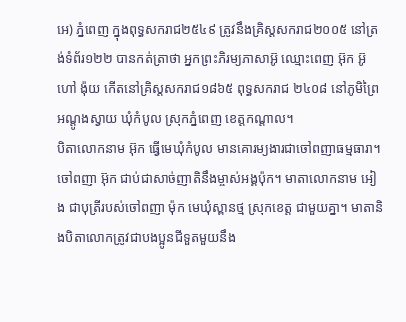អេ) ភ្នំពេញ ក្នុងពុទ្ធសករាជ២៥៤៩ ត្រូវនឹងគ្រិស្តសករាជ២០០៥ នៅត្រង់ទំព័រ១២២ បានកត់ត្រាថា អ្នកព្រះភិរម្យភាសាអ៊ូ ឈ្មោះពេញ អ៊ុក អ៊ូ ហៅ ង៉ុយ កើតនៅគ្រិស្តសករាជ១៨៦៥ ពុទ្ធសករាជ ២៤០៨ នៅភូមិព្រៃអណ្តូងស្វាយ ឃុំកំបូល ស្រុកភ្នំពេញ ខេត្តកណ្តាល។
បិតាលោកនាម អ៊ុក ធ្វើមេឃុំកំបូល មានគោរម្យងារជាចៅពញាធម្មធារា។ ចៅពញា អ៊ុក ជាប់ជាសាច់ញាតិនឹងម្ចាស់អង្គប៉ុក។ មាតាលោកនាម អៀង ជាបុត្រីរបស់ចៅពញា ម៉ុក មេឃុំស្ពានថ្ម ស្រុកខេត្ត ជាមួយគ្នា។ មាតានិងបិតាលោកត្រូវជាបងប្អូនជីទួតមួយនឹង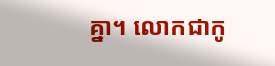គ្នា។ លោកជាកូ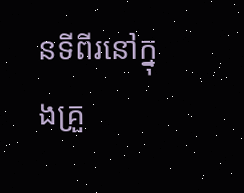នទីពីរនៅក្នុងគ្រួ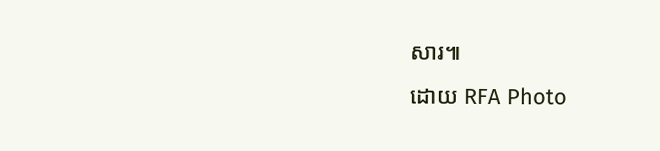សារ៕
ដោយ RFA Photo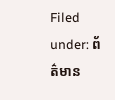Filed under: ព័ត៌មាន